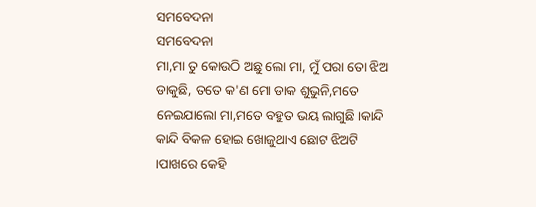ସମବେଦନା
ସମବେଦନା
ମା,ମା ତୁ କୋଉଠି ଅଛୁ ଲୋ ମା, ମୁଁ ପରା ତୋ ଝିଅ ଡାକୁଛି, ତତେ କ'ଣ ମୋ ଡାକ ଶୁଭୁନି,ମତେ ନେଇଯାଲୋ ମା,ମତେ ବହୁତ ଭୟ ଲାଗୁଛି ।କାନ୍ଦି କାନ୍ଦି ବିକଳ ହୋଇ ଖୋଜୁଥାଏ ଛୋଟ ଝିଅଟି ।ପାଖରେ କେହି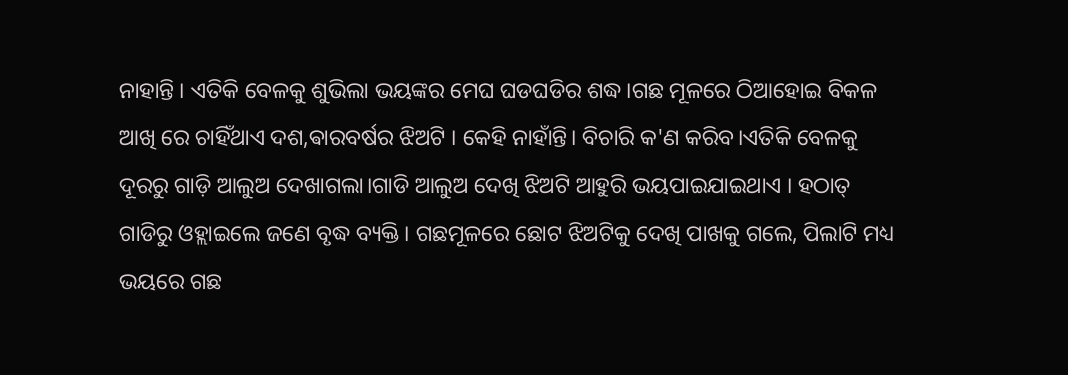ନାହାନ୍ତି । ଏତିକି ବେଳକୁ ଶୁଭିଲା ଭୟଙ୍କର ମେଘ ଘଡଘଡିର ଶଦ୍ଧ।ଗଛ ମୂଳରେ ଠିଆହୋଇ ବିକଳ ଆଖି ରେ ଚାହିଁଥାଏ ଦଶ,ଵାରବର୍ଷର ଝିଅଟି । କେହି ନାହାଁନ୍ତି। ବିଚାରି କ'ଣ କରିବ।ଏତିକି ବେଳକୁ ଦୂରରୁ ଗାଡ଼ି ଆଲୁଅ ଦେଖାଗଲା।ଗାଡି ଆଲୁଅ ଦେଖି ଝିଅଟି ଆହୁରି ଭୟପାଇଯାଇଥାଏ । ହଠାତ୍ ଗାଡିରୁ ଓହ୍ଲାଇଲେ ଜଣେ ବୃଦ୍ଧ ବ୍ୟକ୍ତି। ଗଛମୂଳରେ ଛୋଟ ଝିଅଟିକୁ ଦେଖି ପାଖକୁ ଗଲେ, ପିଲାଟି ମଧ୍ୟ ଭୟରେ ଗଛ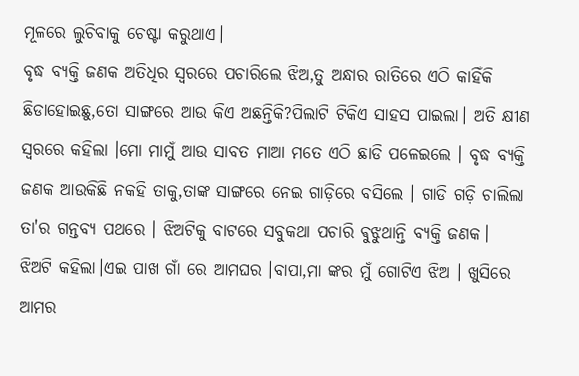ମୂଳରେ ଲୁଚିବାକୁ ଚେଷ୍ଟା କରୁଥାଏ।
ବୃଦ୍ଧ ବ୍ୟକ୍ତି ଜଣକ ଅତିଧିର ସ୍ବରରେ ପଚାରିଲେ ଝିଅ,ତୁ ଅନ୍ଧାର ରାତିରେ ଏଠି କାହିଁକି ଛିଡାହୋଇଛୁ,ତୋ ସାଙ୍ଗରେ ଆଉ କିଏ ଅଛନ୍ତିକି?ପିଲାଟି ଟିକିଏ ସାହସ ପାଇଲା। ଅତି କ୍ଷୀଣ ସ୍ଵରରେ କହିଲା ।ମୋ ମାମୁଁ ଆଉ ସାବତ ମାଆ ମତେ ଏଠି ଛାଡି ପଳେଇଲେ । ବୃଦ୍ଧ ବ୍ୟକ୍ତି ଜଣକ ଆଉକିଛି ନକହି ତାକୁ,ତାଙ୍କ ସାଙ୍ଗରେ ନେଇ ଗାଡ଼ିରେ ବସିଲେ । ଗାଡି ଗଡ଼ି ଚାଲିଲା ତା'ର ଗନ୍ତବ୍ୟ ପଥରେ । ଝିଅଟିକୁ ବାଟରେ ସବୁକଥା ପଚାରି ଵୁଝୁଥାନ୍ତି ବ୍ୟକ୍ତି ଜଣକ।
ଝିଅଟି କହିଲା।ଏଇ ପାଖ ଗାଁ ରେ ଆମଘର ।ବାପା,ମା ଙ୍କର ମୁଁ ଗୋଟିଏ ଝିଅ । ଖୁସିରେ ଆମର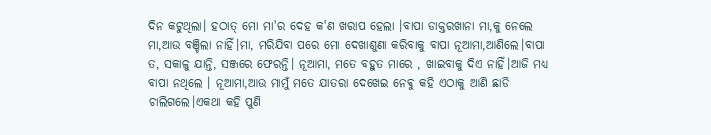ଦିନ କଟୁଥିଲା। ହଠାତ୍ ମୋ ମା'ର ଦେହ କ'ଣ ଖରାପ ହେଲା ।ବାପା ଡାକ୍ତରଖାନା ମା,କୁ ନେଲେ ମା,ଆଉ ବଞ୍ଚିଲା ନାହିଁ।ମା, ମରିଯିବା ପରେ ମୋ ଦେଖାଶୁଣା କରିବାକୁ ବାପା ନୂଆମା,ଆଣିଲେ।ବାପା ତ, ସକାଳୁ ଯାନ୍ତି, ସଞ୍ଜରେ ଫେରନ୍ତି। ନୂଆମା, ମତେ ବହୁତ ମାରେ , ଖାଇବାକୁ ଦିଏ ନାହିଁ।ଆଜି ମଧ୍ୟ ବାପା ନଥିଲେ । ନୂଆମା,ଆଉ ମାମୁଁ ମତେ ଯାତରା ଦେଖେଇ ନେଵୁ କହି ଏଠାକୁ ଆଣି ଛାଡି ଚାଲିଗଲେ।ଏକଥା କହି ପୁଣି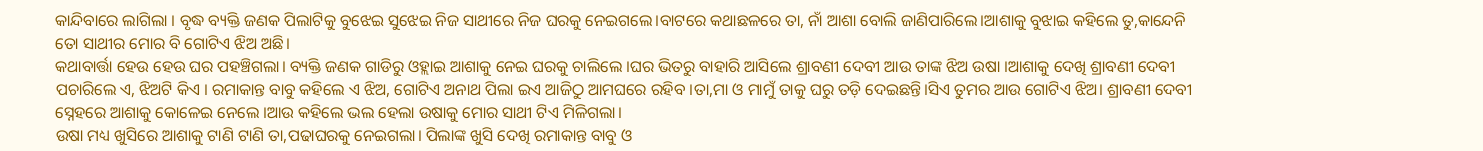କାନ୍ଦିବାରେ ଲାଗିଲା । ବୃଦ୍ଧ ବ୍ୟକ୍ତି ଜଣକ ପିଲାଟିକୁ ବୁଝେଇ ସୁଝେଇ ନିଜ ସାଥୀରେ ନିଜ ଘରକୁ ନେଇଗଲେ।ବାଟରେ କଥାଛଳରେ ତା, ନାଁ ଆଶା ବୋଲି ଜାଣିପାରିଲେ।ଆଶାକୁ ବୁଝାଇ କହିଲେ ତୁ,କାନ୍ଦେନି ତୋ ସାଥୀର ମୋର ବି ଗୋଟିଏ ଝିଅ ଅଛି।
କଥାବାର୍ତ୍ତା ହେଉ ହେଉ ଘର ପହଞ୍ଚିଗଲା। ବ୍ୟକ୍ତି ଜଣକ ଗାଡିରୁ ଓହ୍ଲାଇ ଆଶାକୁ ନେଇ ଘରକୁ ଚାଲିଲେ ।ଘର ଭିତରୁ ବାହାରି ଆସିଲେ ଶ୍ରାବଣୀ ଦେବୀ ଆଉ ତାଙ୍କ ଝିଅ ଉଷା ।ଆଶାକୁ ଦେଖି ଶ୍ରାବଣୀ ଦେବୀ ପଚାରିଲେ ଏ, ଝିଅଟି କିଏ । ରମାକାନ୍ତ ବାବୁ କହିଲେ ଏ ଝିଅ, ଗୋଟିଏ ଅନାଥ ପିଲା ଇଏ ଆଜିଠୁ ଆମଘରେ ରହିବ ।ତା,ମା ଓ ମାମୁଁ ତାକୁ ଘରୁ ତଡ଼ି ଦେଇଛନ୍ତି।ସିଏ ତୁମର ଆଉ ଗୋଟିଏ ଝିଅ। ଶ୍ରାବଣୀ ଦେବୀ ସ୍ନେହରେ ଆଶାକୁ କୋଳେଇ ନେଲେ ।ଆଉ କହିଲେ ଭଲ ହେଲା ଉଷାକୁ ମୋର ସାଥୀ ଟିଏ ମିଳିଗଲା।
ଉଷା ମଧ୍ୟ ଖୁସିରେ ଆଶାକୁ ଟାଣି ଟାଣି ତା,ପଢାଘରକୁ ନେଇଗଲା। ପିଲାଙ୍କ ଖୁସି ଦେଖି ରମାକାନ୍ତ ବାବୁ ଓ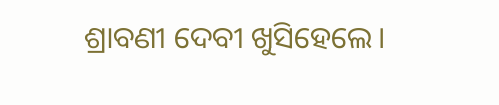ଶ୍ରାବଣୀ ଦେବୀ ଖୁସିହେଲେ।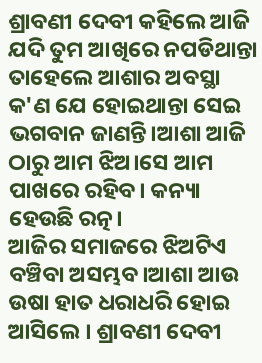ଶ୍ରାବଣୀ ଦେବୀ କହିଲେ ଆଜି ଯଦି ତୁମ ଆଖିରେ ନପଡିଥାନ୍ତା ତାହେଲେ ଆଶାର ଅବସ୍ଥା କ'ଣ ଯେ ହୋଇଥାନ୍ତା ସେଇ ଭଗବାନ ଜାଣନ୍ତି।ଆଶା ଆଜି ଠାରୁ ଆମ ଝିଅ।ସେ ଆମ ପାଖରେ ରହିବ। କନ୍ୟା ହେଉଛି ରତ୍ନ।
ଆଜିର ସମାଜରେ ଝିଅଟିଏ ବଞ୍ଚିବା ଅସମ୍ଭବ।ଆଶା ଆଉ ଉଷା ହାତ ଧରାଧରି ହୋଇ ଆସିଲେ । ଶ୍ରାବଣୀ ଦେବୀ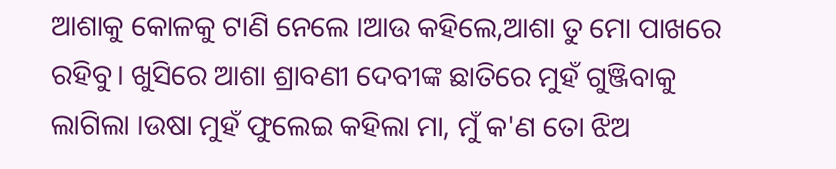ଆଶାକୁ କୋଳକୁ ଟାଣି ନେଲେ ।ଆଉ କହିଲେ,ଆଶା ତୁ ମୋ ପାଖରେ ରହିବୁ। ଖୁସିରେ ଆଶା ଶ୍ରାବଣୀ ଦେବୀଙ୍କ ଛାତିରେ ମୁହଁ ଗୁଞ୍ଜିବାକୁ ଲାଗିଲା ।ଉଷା ମୁହଁ ଫୁଲେଇ କହିଲା ମା, ମୁଁ କ'ଣ ତୋ ଝିଅ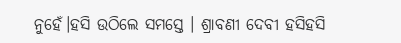ନୁହେଁ।ହସି ଉଠିଲେ ସମସ୍ତେ । ଶ୍ରାବଣୀ ଦେବୀ ହସିହସି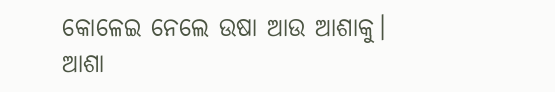କୋଳେଇ ନେଲେ ଉଷା ଆଉ ଆଶାକୁ।
ଆଶା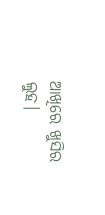ଆଖିରେ ଖୁସିର ଲୁହ।